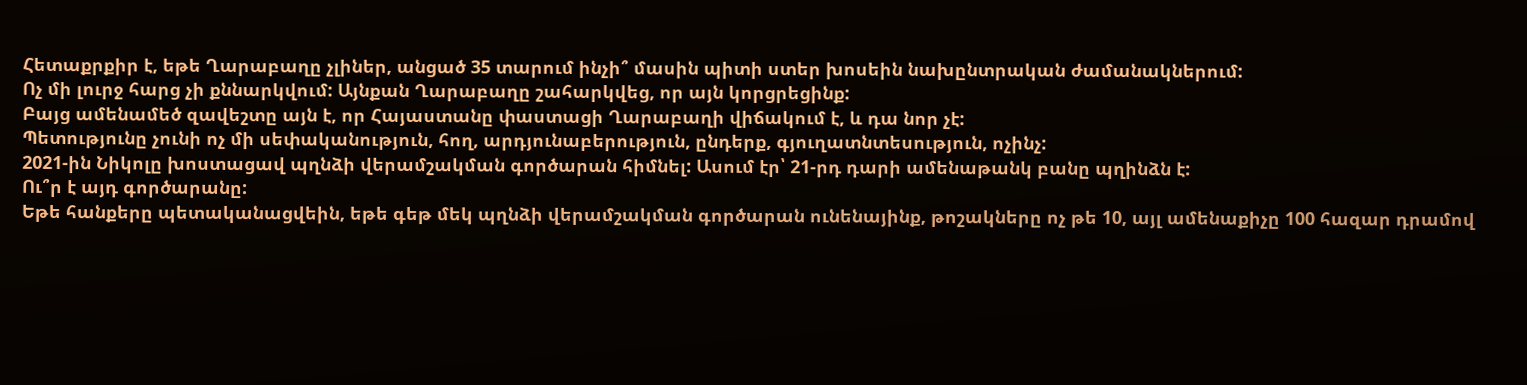Հետաքրքիր է, եթե Ղարաբաղը չլիներ, անցած 35 տարում ինչի՞ մասին պիտի ստեր խոսեին նախընտրական ժամանակներում:
Ոչ մի լուրջ հարց չի քննարկվում: Այնքան Ղարաբաղը շահարկվեց, որ այն կորցրեցինք:
Բայց ամենամեծ զավեշտը այն է, որ Հայաստանը փաստացի Ղարաբաղի վիճակում է, և դա նոր չէ:
Պետությունը չունի ոչ մի սեփականություն, հող, արդյունաբերություն, ընդերք, գյուղատնտեսություն, ոչինչ:
2021-ին Նիկոլը խոստացավ պղնձի վերամշակման գործարան հիմնել: Ասում էր՝ 21-րդ դարի ամենաթանկ բանը պղինձն է:
Ու՞ր է այդ գործարանը:
Եթե հանքերը պետականացվեին, եթե գեթ մեկ պղնձի վերամշակման գործարան ունենայինք, թոշակները ոչ թե 10, այլ ամենաքիչը 100 հազար դրամով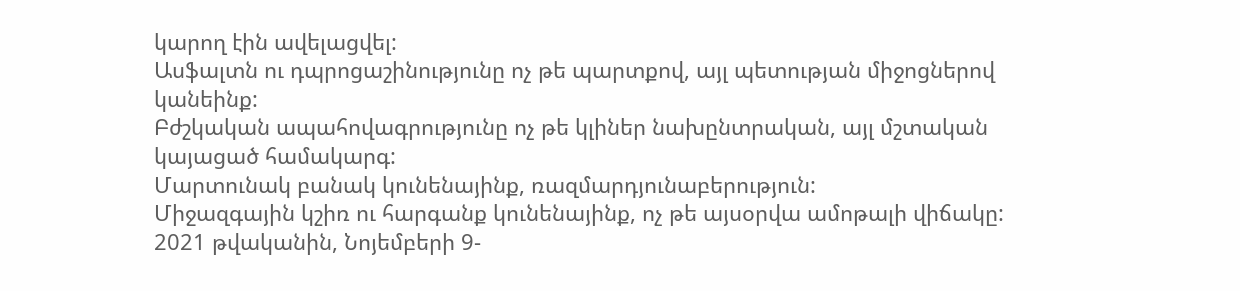կարող էին ավելացվել:
Ասֆալտն ու դպրոցաշինությունը ոչ թե պարտքով, այլ պետության միջոցներով կանեինք:
Բժշկական ապահովագրությունը ոչ թե կլիներ նախընտրական, այլ մշտական կայացած համակարգ:
Մարտունակ բանակ կունենայինք, ռազմարդյունաբերություն:
Միջազգային կշիռ ու հարգանք կունենայինք, ոչ թե այսօրվա ամոթալի վիճակը:
2021 թվականին, Նոյեմբերի 9-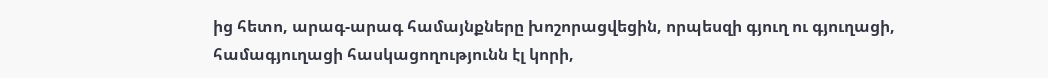ից հետո, արագ-արագ համայնքները խոշորացվեցին, որպեսզի գյուղ ու գյուղացի, համագյուղացի հասկացողությունն էլ կորի,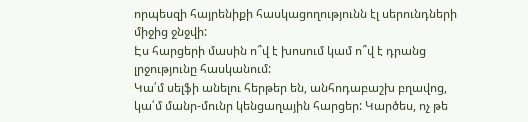որպեսզի հայրենիքի հասկացողությունն էլ սերունդների միջից ջնջվի:
Էս հարցերի մասին ո՞վ է խոսում կամ ո՞վ է դրանց լրջությունը հասկանում:
Կա՛մ սելֆի անելու հերթեր են, անհոդաբաշխ բղավոց, կա՛մ մանր-մունր կենցաղային հարցեր: Կարծես, ոչ թե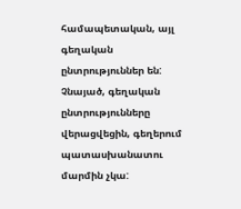համապետական, այլ գեղական ընտրություններ են: Չնայած, գեղական ընտրությունները վերացվեցին, գեղերում պատասխանատու մարմին չկա: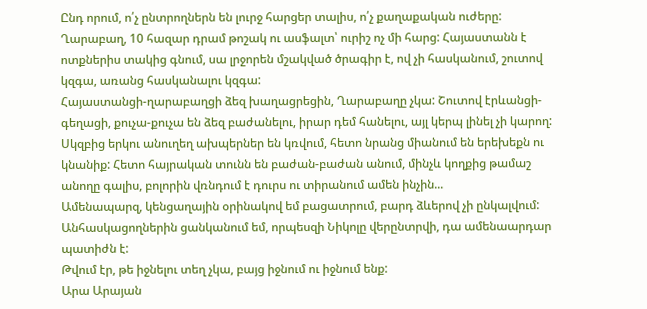Ընդ որում, ո՛չ ընտրողներն են լուրջ հարցեր տալիս, ո՛չ քաղաքական ուժերը:
Ղարաբաղ, 10 հազար դրամ թոշակ ու ասֆալտ՝ ուրիշ ոչ մի հարց: Հայաստանն է ոտքներիս տակից գնում, սա լրջորեն մշակված ծրագիր է, ով չի հասկանում, շուտով կզգա, առանց հասկանալու կզգա:
Հայաստանցի-ղարաբաղցի ձեզ խաղացրեցին, Ղարաբաղը չկա: Շուտով էրևանցի-գեղացի, քուչա-քուչա են ձեզ բաժանելու, իրար դեմ հանելու, այլ կերպ լինել չի կարող: Սկզբից երկու անուղեղ ախպերներ են կռվում, հետո նրանց միանում են երեխեքն ու կնանիք: Հետո հայրական տունն են բաժան-բաժան անում, մինչև կողքից թամաշ անողը գալիս, բոլորին վռնդում է դուրս ու տիրանում ամեն ինչին...
Ամենապարզ, կենցաղային օրինակով եմ բացատրում, բարդ ձևերով չի ընկալվում:
Անհասկացողներին ցանկանում եմ, որպեսզի Նիկոլը վերընտրվի, դա ամենաարդար պատիժն է:
Թվում էր, թե իջնելու տեղ չկա, բայց իջնում ու իջնում ենք:
Արա Արայան